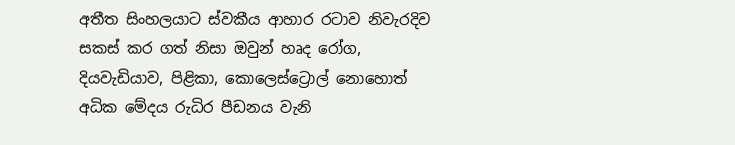අතීත සිංහලයාට ස්‌වකීය ආහාර රටාව නිවැරදිව සකස්‌ කර ගත් නිසා ඔවුන් හෘද රෝග, දියවැඩියාව, පිළිකා, කොලෙස්‌ට්‍රොල් නොහොත් අධික මේදය රුධිර පීඩනය වැනි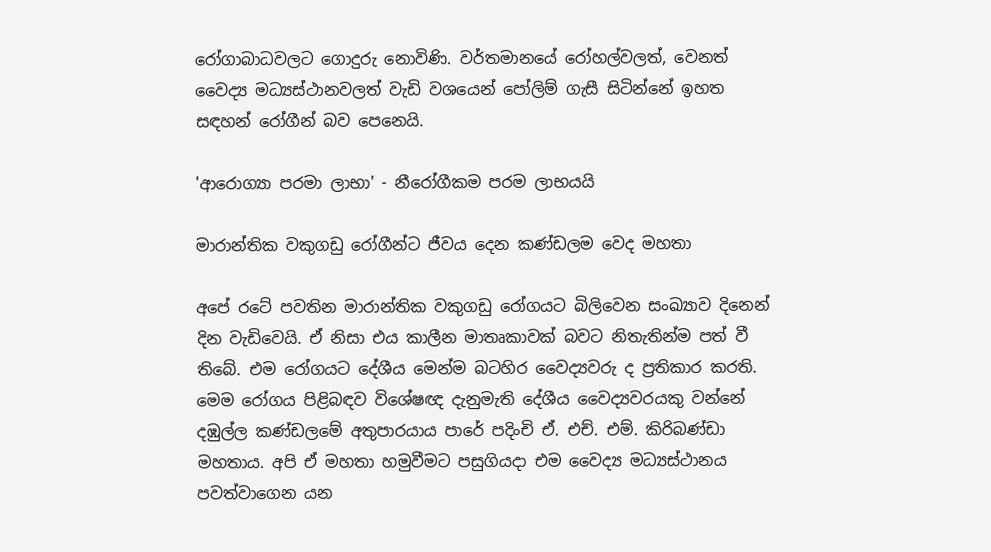රෝගාබාධවලට ගොදුරු නොවිණි. වර්තමානයේ රෝහල්වලත්, වෙනත් වෛද්‍ය මධ්‍යස්‌ථානවලත් වැඩි වශයෙන් පෝලිම් ගැසී සිටින්නේ ඉහත සඳහන් රෝගීන් බව පෙනෙයි.

'ආරොග්‍යා පරමා ලාභා' - නීරෝගීකම පරම ලාභයයි

මාරාන්තික වකුගඩු රෝගීන්ට ජීවය දෙන කණ්‌ඩලම වෙද මහතා

අපේ රටේ පවතින මාරාන්තික වකුගඩු රෝගයට බිලිවෙන සංඛ්‍යාව දිනෙන් දින වැඩිවෙයි. ඒ නිසා එය කාලීන මාතෘකාවක්‌ බවට නිතැතින්ම පත් වී තිබේ. එම රෝගයට දේශීය මෙන්ම බටහිර වෛද්‍යවරු ද ප්‍රතිකාර කරති.
මෙම රෝගය පිළිබඳව විශේෂඥ දැනුමැති දේශීය වෛද්‍යවරයකු වන්නේ දඹුල්ල කණ්‌ඩලමේ අතුපාරයාය පාරේ පදිංචි ඒ. එච්. එම්. කිරිබණ්‌ඩා මහතාය. අපි ඒ මහතා හමුවීමට පසුගියදා එම වෛද්‍ය මධ්‍යස්‌ථානය පවත්වාගෙන යන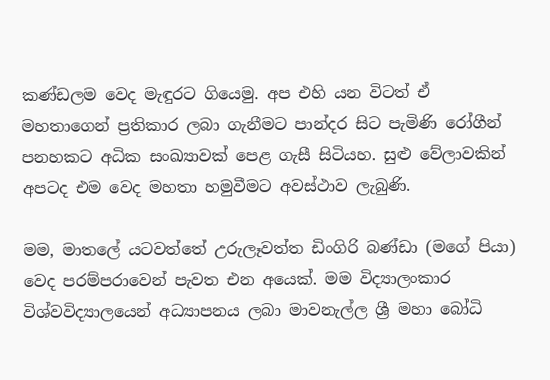කණ්‌ඩලම වෙද මැඳුරට ගියෙමු. අප එහි යන විටත් ඒ මහතාගෙන් ප්‍රතිකාර ලබා ගැනීමට පාන්දර සිට පැමිණි රෝගීන් පනහකට අධික සංඛ්‍යාවක්‌ පෙළ ගැසී සිටියහ. සුළු වේලාවකින් අපටද එම වෙද මහතා හමුවීමට අවස්‌ථාව ලැබුණි.

මම, මාතලේ යටවත්තේ උරුලෑවත්ත ඩිංගිරි බණ්‌ඩා (මගේ පියා) වෙද පරම්පරාවෙන් පැවත එන අයෙක්‌. මම විද්‍යාලංකාර විශ්වවිද්‍යාලයෙන් අධ්‍යාපනය ලබා මාවනැල්ල ශ්‍රී මහා බෝධි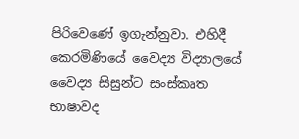පිරිවෙණේ ඉගැන්නුවා. එහිදී කෙරමිණියේ වෛද්‍ය විද්‍යාලයේ වෛද්‍ය සිසුන්ට සංස්‌කෘත භාෂාවද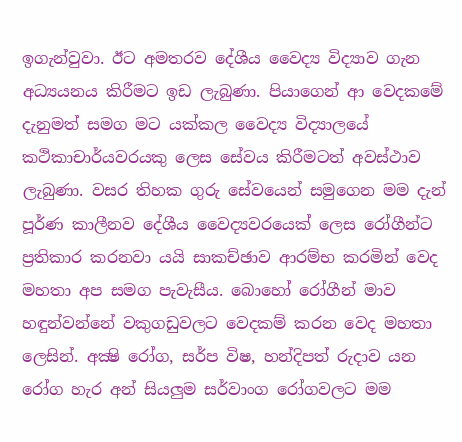ඉගැන්වුවා. ඊට අමතරව දේශීය වෛද්‍ය විද්‍යාව ගැන අධ්‍යයනය කිරීමට ඉඩ ලැබුණා. පියාගෙන් ආ වෙදකමේ දැනුමත් සමග මට යක්‌කල වෛද්‍ය විද්‍යාලයේ කථිකාචාර්යවරයකු ලෙස සේවය කිරීමටත් අවස්‌ථාව ලැබුණා. වසර තිහක ගුරු සේවයෙන් සමුගෙන මම දැන් පූර්ණ කාලීනව දේශීය වෛද්‍යවරයෙක්‌ ලෙස රෝගීන්ට ප්‍රතිකාර කරනවා යයි සාකච්ඡාව ආරම්භ කරමින් වෙද මහතා අප සමග පැවැසීය. බොහෝ රෝගීන් මාව හඳුන්වන්නේ වකුගඩුවලට වෙදකම් කරන වෙද මහතා ලෙසින්. අක්‍ෂි රෝග, සර්ප විෂ, හන්දිපත් රුදාව යන රෝග හැර අන් සියලුම සර්වාංග රෝගවලට මම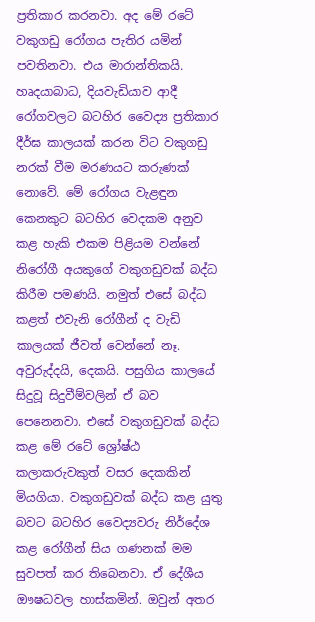ප්‍රතිකාර කරනවා. අද මේ රටේ වකුගඩු රෝගය පැතිර යමින් පවතිනවා. එය මාරාන්තිකයි. හෘදයාබාධ, දියවැඩියාව ආදී රෝගවලට බටහිර වෛද්‍ය ප්‍රතිකාර දීර්ඝ කාලයක්‌ කරන විට වකුගඩු නරක්‌ වීම මරණයට කරුණක්‌ නොවේ. මේ රෝගය වැළඳුන කෙනකුට බටහිර වෙදකම අනුව කළ හැකි එකම පිළියම වන්නේ නිරෝගී අයකුගේ වකුගඩුවක්‌ බද්ධ කිරීම පමණයි. නමුත් එසේ බද්ධ කළත් එවැනි රෝගීන් ද වැඩි කාලයක්‌ ජීවත් වෙන්නේ නෑ. අවුරුද්දයි, දෙකයි. පසුගිය කාලයේ සිදුවූ සිදුවීම්වලින් ඒ බව පෙනෙනවා. එසේ වකුගඩුවක්‌ බද්ධ කළ මේ රටේ ශ්‍රෝෂ්ඨ කලාකරුවකුත් වසර දෙකකින් මියගියා. වකුගඩුවක්‌ බද්ධ කළ යුතු බවට බටහිර වෛද්‍යවරු නිර්දේශ කළ රෝගීන් සිය ගණනක්‌ මම සුවපත් කර තිබෙනවා. ඒ දේශීය ඖෂධවල හාස්‌කමින්. ඔවුන් අතර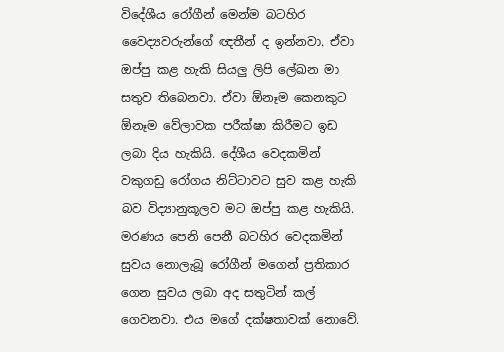විදේශීය රෝගීන් මෙන්ම බටහිර වෛද්‍යවරුන්ගේ ඥතීන් ද ඉන්නවා. ඒවා ඔප්පු කළ හැකි සියලු ලිපි ලේඛන මා සතුව තිබෙනවා. ඒවා ඕනෑම කෙනකුට ඕනෑම වේලාවක පරීක්‌ෂා කිරීමට ඉඩ ලබා දිය හැකියි. දේශීය වෙදකමින් වකුගඩු රෝගය නිට්‌ටාවට සුව කළ හැකි බව විද්‍යානුකූලව මට ඔප්පු කළ හැකියි. මරණය පෙනි පෙනී බටහිර වෙදකමින් සුවය නොලැබූ රෝගීන් මගෙන් ප්‍රතිකාර ගෙන සුවය ලබා අද සතුටින් කල් ගෙවනවා. එය මගේ දක්‌ෂතාවක්‌ නොවේ.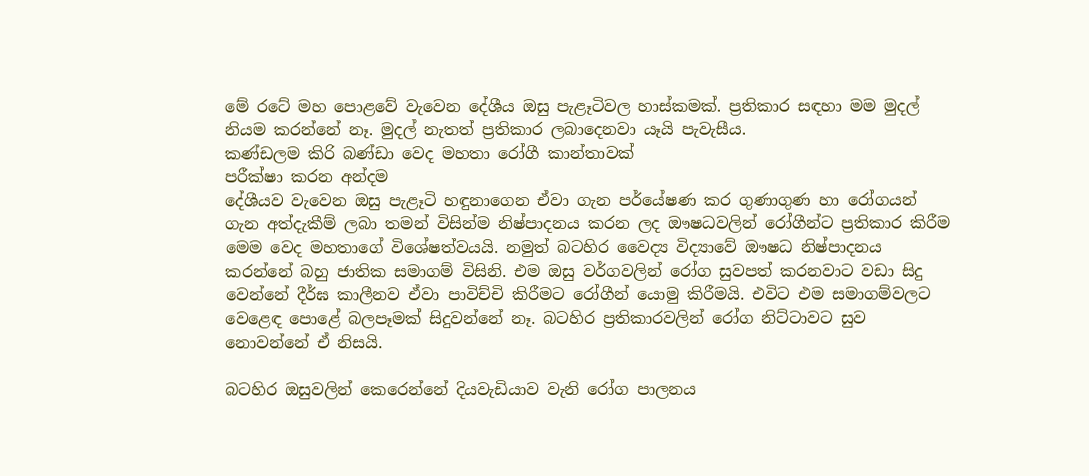මේ රටේ මහ පොළවේ වැවෙන දේශීය ඔසු පැළෑටිවල හාස්‌කමක්‌. ප්‍රතිකාර සඳහා මම මුදල් නියම කරන්නේ නෑ. මුදල් නැතත් ප්‍රතිකාර ලබාදෙනවා යෑයි පැවැසීය.
කණ්‌ඩලම කිරි බණ්‌ඩා වෙද මහතා රෝගී කාන්තාවක්‌
පරීක්‌ෂා කරන අන්දම
දේශීයව වැවෙන ඔසු පැළෑටි හඳුනාගෙන ඒවා ගැන පර්යේෂණ කර ගුණාගුණ හා රෝගයන් ගැන අත්දැකීම් ලබා තමන් විසින්ම නිෂ්පාදනය කරන ලද ඖෂධවලින් රෝගීන්ට ප්‍රතිකාර කිරීම මෙම වෙද මහතාගේ විශේෂත්වයයි. නමුත් බටහිර වෛද්‍ය විද්‍යාවේ ඖෂධ නිෂ්පාදනය කරන්නේ බහු ජාතික සමාගම් විසිනි. එම ඔසු වර්ගවලින් රෝග සුවපත් කරනවාට වඩා සිදු වෙන්නේ දීර්ඝ කාලීනව ඒවා පාවිච්චි කිරීමට රෝගීන් යොමු කිරීමයි. එවිට එම සමාගම්වලට වෙළෙඳ පොළේ බලපෑමක්‌ සිදුවන්නේ නෑ. බටහිර ප්‍රතිකාරවලින් රෝග නිට්‌ටාවට සුව නොවන්නේ ඒ නිසයි.

බටහිර ඔසුවලින් කෙරෙන්නේ දියවැඩියාව වැනි රෝග පාලනය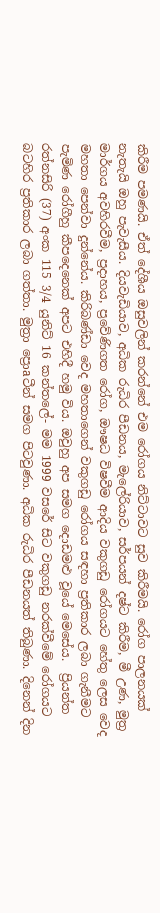කිරීම පමණයි. ඒත් දේශීය ඔසුවලින් කරන්නේ එම රෝගය නිට්‌ටාවට සුව කිරීමයි. රෝග පාලනයක්‌ නැතැයි ඔහු පැවැසීය. දියවැඩියාව, අධික රුධිර පීඩනය, මැලේරියාව, සර්පයන් දෂ්ට කිරීම, මී උණ, මුත්‍ර මාර්ගය අවහිරවීම, ප්‍රදාහය, ප්‍රවේණිගත රෝග, ඖෂධ විෂවීම ආදිය වකුගඩු රෝගයට හේතු ලෙස වෙද මහතා පෙන්වා දුන්නේය. කිරිබණ්‌ඩා වෙද මහතාගෙන් වකුගඩු රෝගය සඳහා ප්‍රතිකාර ලබා ගැනීමට පැමිණ රෝගීහු කීපදෙනෙක්‌ අපට එහිදී හමු විය. ඔවුහු අප සමග දොඩමළු වූයේ මෙසේය.  ප්‍රියන්ත රත්නසිරි (37) අංක 115 3/4 යුනිට්‌ 16 කන්තලේ- මම 1999 වසරේ සිට වකුගඩු නරක්‌වීමේ රෝගයට බටහිර ප්‍රතිකාර ලබා ගත්තා. මුත්‍රා ප්‍රොaටීන් සමග පිටවුණා. අධික රුධිර පීඩනයත් තිබුණා. දිනෙන් දින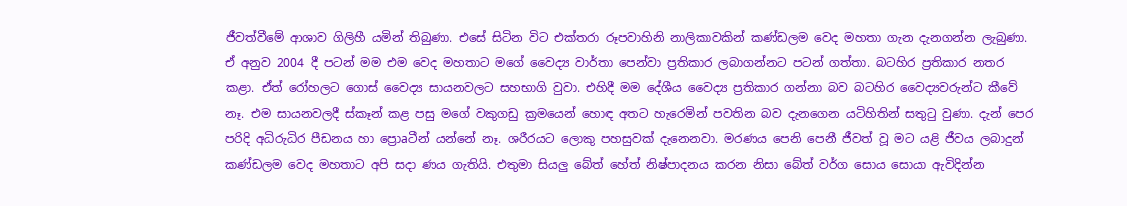ජීවත්වීමේ ආශාව ගිලිහී යමින් තිබුණා. එසේ සිටින විට එක්‌තරා රූපවාහිනි නාලිකාවකින් කණ්‌ඩලම වෙද මහතා ගැන දැනගන්න ලැබුණා. ඒ අනුව 2004 දී පටන් මම එම වෙද මහතාට මගේ වෛද්‍ය වාර්තා පෙන්වා ප්‍රතිකාර ලබාගන්නට පටන් ගත්තා. බටහිර ප්‍රතිකාර නතර කළා. ඒත් රෝහලට ගොස්‌ වෛද්‍ය සායනවලට සහභාගි වුවා. එහිදී මම දේශීය වෛද්‍ය ප්‍රතිකාර ගන්නා බව බටහිර වෛද්‍යවරුන්ට කීවේ නෑ. එම සායනවලදී ස්‌කෑන් කළ පසු මගේ වකුගඩු ක්‍රමයෙන් හොඳ අතට හැරෙමින් පවතින බව දැනගෙන යටිහිතින් සතුටු වුණා. දැන් පෙර පරිදි අධිරුධිර පීඩනය හා ප්‍රොaටීන් යන්නේ නෑ. ශරීරයට ලොකු පහසුවක්‌ දැනෙනවා. මරණය පෙනි පෙනී ජීවත් වූ මට යළි ජීවය ලබාදුන් කණ්‌ඩලම වෙද මහතාට අපි සදා ණය ගැතියි. එතුමා සියලු බේත් හේත් නිෂ්පාදනය කරන නිසා බේත් වර්ග සොය සොයා ඇවිදින්න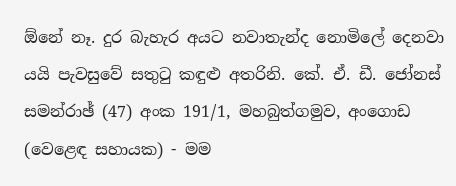ඕනේ නෑ. දුර බැහැර අයට නවාතැන්ද නොමිලේ දෙනවා යයි පැවසුවේ සතුටු කඳුළු අතරිනි. කේ. ඒ. ඩී. ජෝනස්‌ සමන්රාඡ් (47) අංක 191/1, මහබුත්ගමුව, අංගොඩ (වෙළෙඳ සහායක) - මම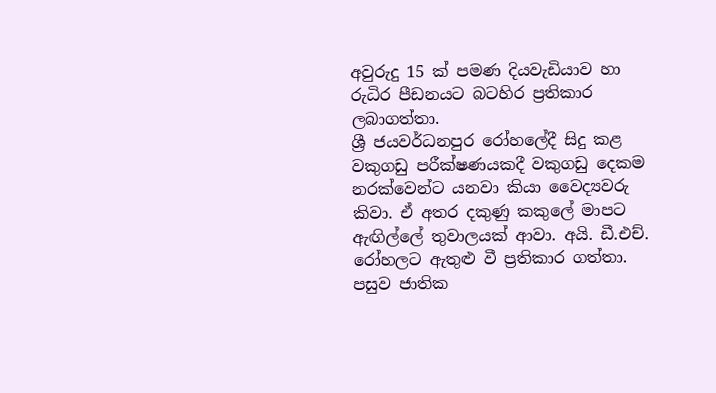අවුරුදු 15 ක්‌ පමණ දියවැඩියාව හා රුධිර පීඩනයට බටහිර ප්‍රතිකාර ලබාගත්තා.
ශ්‍රී ජයවර්ධනපුර රෝහලේදී සිදු කළ වකුගඩු පරීක්‌ෂණයකදී වකුගඩු දෙකම නරක්‌වෙන්ට යනවා කියා වෛද්‍යවරු කිවා. ඒ අතර දකුණු කකුලේ මාපට ඇඟිල්ලේ තුවාලයක්‌ ආවා. අයි. ඩී.එච්. රෝහලට ඇතුළු වී ප්‍රතිකාර ගත්තා. පසුව ජාතික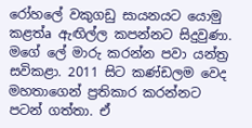රෝහලේ වකුගඩු සායනයට යොමු කළත්a ඇඟිල්ල කපන්නට සිදුවුණා. මගේ ලේ මාරු කරන්න පවා යන්ත්‍ර සවිකළා. 2011 සිට කණ්‌ඩලම වෙද මහතාගෙන් ප්‍රතිකාර කරන්නට පටන් ගත්තා. ඒ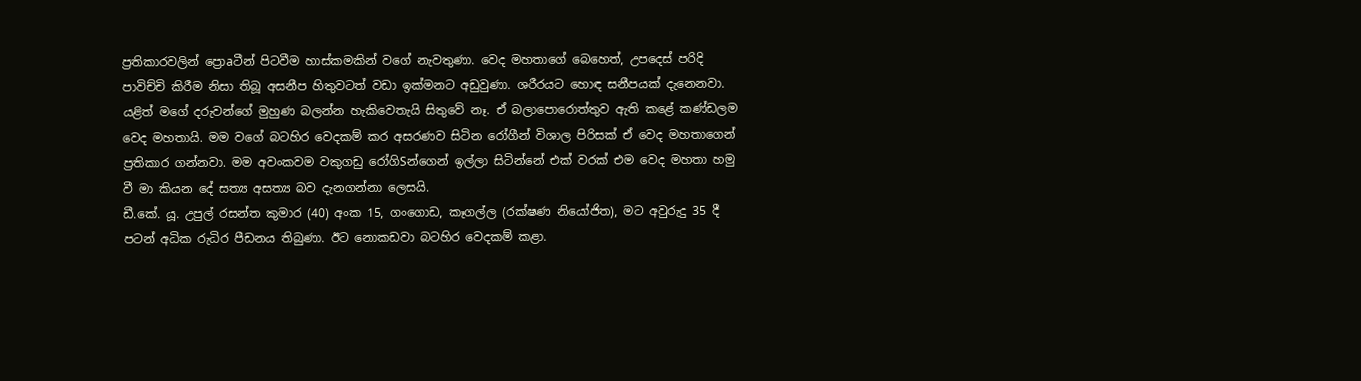ප්‍රතිකාරවලින් ප්‍රොaටීන් පිටවීම හාස්‌කමකින් වගේ නැවතුණා. වෙද මහතාගේ බෙහෙත්, උපදෙස්‌ පරිදි පාවිච්චි කිරීම නිසා තිබූ අසනීප හිතුවටත් වඩා ඉක්‌මනට අඩුවුණා. ශරීරයට හොඳ සනීපයක්‌ දැනෙනවා. යළිත් මගේ දරුවන්ගේ මුහුණ බලන්න හැකිවෙතැයි සිතුවේ නෑ. ඒ බලාපොරොත්තුව ඇති කළේ කණ්‌ඩලම වෙද මහතායි. මම වගේ බටහිර වෙදකම් කර අසරණව සිටින රෝගීන් විශාල පිරිසක්‌ ඒ වෙද මහතාගෙන් ප්‍රතිකාර ගන්නවා. මම අවංකවම වකුගඩු රෝගිSන්ගෙන් ඉල්ලා සිටින්නේ එක්‌ වරක්‌ එම වෙද මහතා හමු වී මා කියන දේ සත්‍ය අසත්‍ය බව දැනගන්නා ලෙසයි.
ඩී.කේ. යූ. උපුල් රසන්ත කුමාර (40) අංක 15, ගංගොඩ, කෑගල්ල (රක්‌ෂණ නියෝජිත), මට අවුරුදු 35 දී පටන් අධික රුධිර පීඩනය තිබුණා. ඊට නොකඩවා බටහිර වෙදකම් කළා.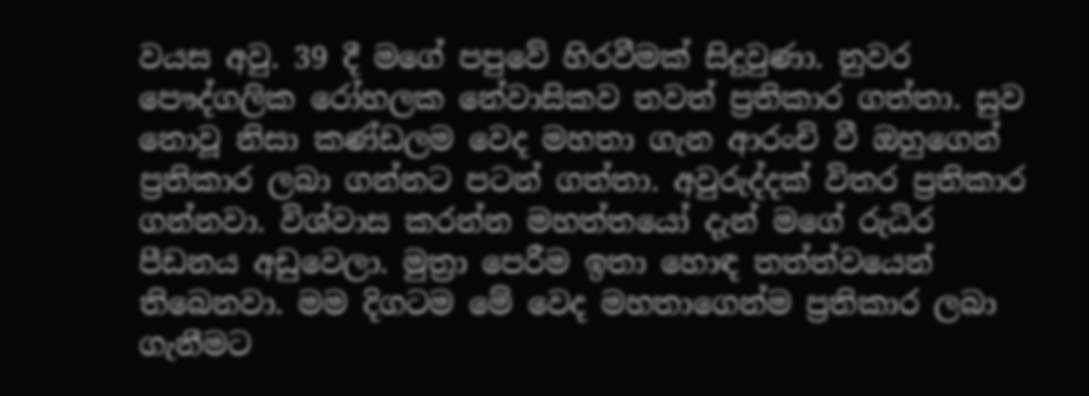වයස අවු. 39 දී මගේ පපුවේ හිරවීමක්‌ සිදුවුණා. නුවර පෞද්ගලික රෝහලක නේවාසිකව තවත් ප්‍රතිකාර ගත්තා. සුව නොවූ නිසා කණ්‌ඩලම වෙද මහතා ගැන ආරංචි වී ඔහුගෙන් ප්‍රතිකාර ලබා ගන්නට පටන් ගත්තා. අවුරුද්දක්‌ විතර ප්‍රතිකාර ගන්නවා. විශ්වාස කරන්න මහත්තයෝ දැන් මගේ රුධිර පීඩනය අඩුවෙලා. මුත්‍රා පෙරීම ඉතා හොඳ තත්ත්වයෙන් තිබෙනවා. මම දිගටම මේ වෙද මහතාගෙන්ම ප්‍රතිකාර ලබා ගැනීමට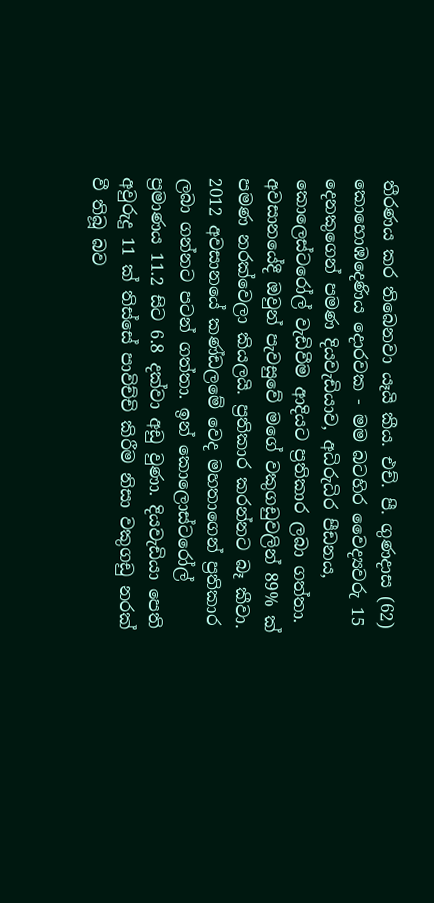තීරණය කර තිබෙනවා යෑයි කීය. එච්. පී. ගුණදාස (62) කොහොඹදෙණිය දොරවක - මම බටහිර වෛද්‍යවරු 15 දෙනකුගෙන් පමණ දියවැඩියාව, අධිරුධිර පීඩනය, කොලෙස්‌ටරෝල් වැඩිවීම ආදියට ප්‍රතිකාර ලබා ගත්තා. අවසානයේදී ඔවුන් පැවසුවේ මගේ වකුගඩුවලින් 89% ක්‌ පමණ නරක්‌වෙලා කියලයි. ප්‍රතිකාර කරන්නට බෑ කීවා. 2012 අවසානයේ කණ්‌ඩලමේ වෙද මහතාගෙන් ප්‍රතිකාර ලබා ගන්නට පටන් ගත්තා. ඉන් කොලොස්‌ටරෝල් ප්‍රමාණය 11.2 සිට 6.8 දක්‌වා අඩු වුණා. දියවැඩියා පෙති අවුරුදු 11 ක්‌ තිස්‌සේ පාවිච්චි කිරීම නිසා වකුගඩු නරක්‌ වී තිබූ බව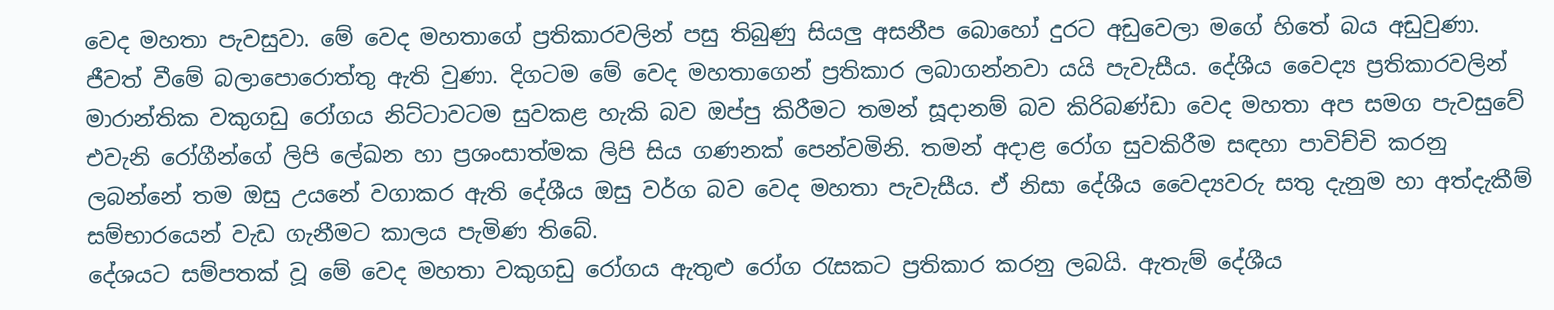වෙද මහතා පැවසුවා. මේ වෙද මහතාගේ ප්‍රතිකාරවලින් පසු තිබුණු සියලු අසනීප බොහෝ දුරට අඩුවෙලා මගේ හිතේ බය අඩුවුණා. ජීවත් වීමේ බලාපොරොත්තු ඇති වුණා. දිගටම මේ වෙද මහතාගෙන් ප්‍රතිකාර ලබාගන්නවා යයි පැවැසීය. දේශීය වෛද්‍ය ප්‍රතිකාරවලින් මාරාන්තික වකුගඩු රෝගය නිට්‌ටාවටම සුවකළ හැකි බව ඔප්පු කිරීමට තමන් සූදානම් බව කිරිබණ්‌ඩා වෙද මහතා අප සමග පැවසුවේ එවැනි රෝගීන්ගේ ලිපි ලේඛන හා ප්‍රශංසාත්මක ලිපි සිය ගණනක්‌ පෙන්වමිනි. තමන් අදාළ රෝග සුවකිරීම සඳහා පාවිච්චි කරනු ලබන්නේ තම ඔසු උයනේ වගාකර ඇති දේශීය ඔසු වර්ග බව වෙද මහතා පැවැසීය. ඒ නිසා දේශීය වෛද්‍යවරු සතු දැනුම හා අත්දැකීම් සම්භාරයෙන් වැඩ ගැනීමට කාලය පැමිණ තිබේ.
දේශයට සම්පතක්‌ වූ මේ වෙද මහතා වකුගඩු රෝගය ඇතුළු රෝග රැසකට ප්‍රතිකාර කරනු ලබයි. ඇතැම් දේශීය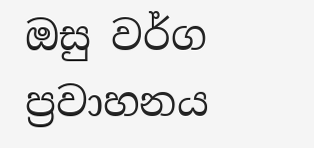ඔසු වර්ග ප්‍රවාහනය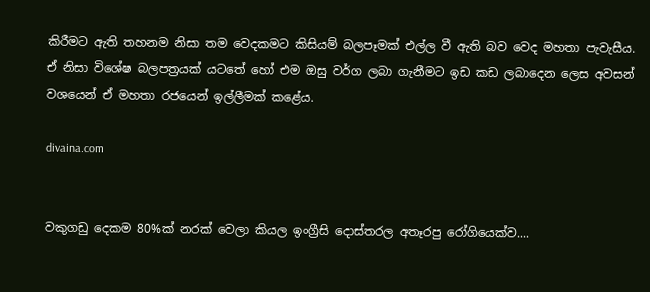කිරීමට ඇති තහනම නිසා තම වෙදකමට කිසියම් බලපෑමක්‌ එල්ල වී ඇති බව වෙද මහතා පැවැසීය. ඒ නිසා විශේෂ බලපත්‍රයක්‌ යටතේ හෝ එම ඔසු වර්ග ලබා ගැනීමට ඉඩ කඩ ලබාදෙන ලෙස අවසන් වශයෙන් ඒ මහතා රජයෙන් ඉල්ලීමක්‌ කළේය.

divaina.com


වකුගඩු දෙකම 80%ක් නරක් වෙලා කියල ඉංග්‍රීසි ‍දොස්තරල අතෑරපු රෝගියෙක්ව....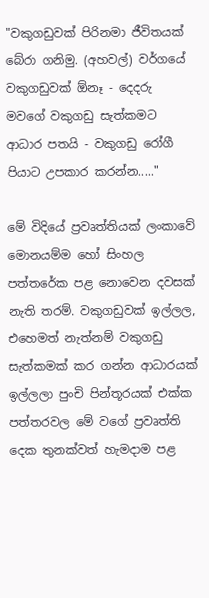"වකුගඩුවක් පිරිනමා ජීවිතයක් බේරා ගනිමු. (අහවල්) වර්ගයේ වකුගඩුවක් ඕනෑ - දෙදරු මවගේ වකුගඩු සැත්කමට ආධාර පතයි - වකුගඩු රෝගී පියාට උපකාර කරන්න....."

මේ විදියේ ප්‍රවෘත්තියක් ලංකාවේ මොනයම්ම හෝ සිංහල පත්තරේක පළ නොවෙන දවසක් නැති තරම්. වකුගඩුවක් ඉල්ලල, එහෙමත් නැත්නම් වකුගඩු සැත්කමක් කර ගන්න ආධාරයක් ඉල්ලලා පුංචි පින්තූරයක් එක්ක පත්තරවල මේ වගේ ප්‍රවෘත්ති දෙක තුනක්වත් හැමදාම පළ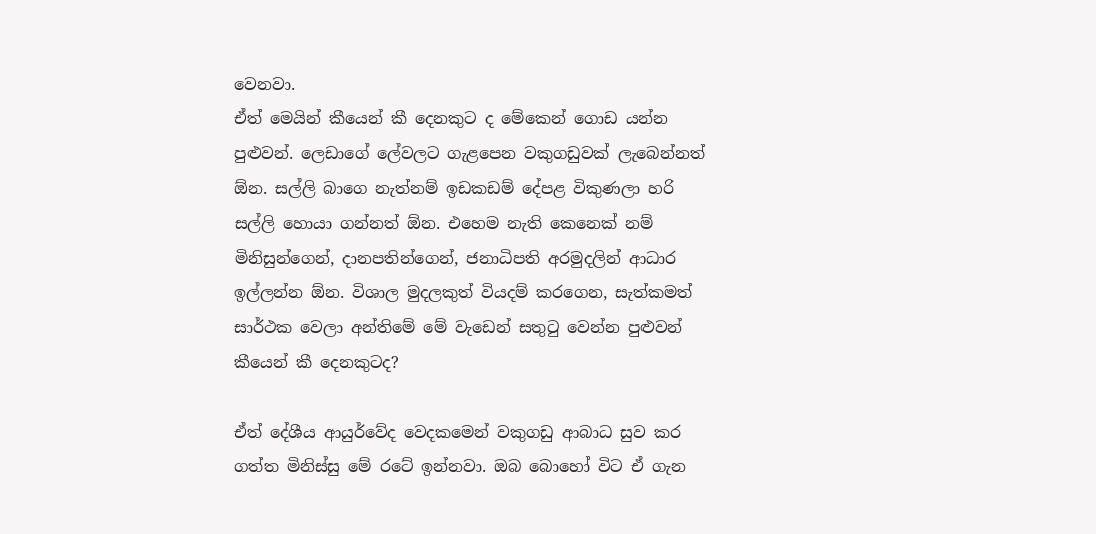වෙනවා.
ඒත් මෙයින් කීයෙන් කී දෙනකුට ද මේකෙන් ගොඩ යන්න පුළුවන්. ලෙඩාගේ ලේවලට ගැළපෙන වකුගඩුවක් ලැබෙන්නත් ඕන. සල්ලි බාගෙ නැත්නම් ඉඩකඩම් දේපළ විකුණලා හරි සල්ලි හොයා ගන්නත් ඕන. එහෙම නැති කෙනෙක් නම් මිනිසුන්ගෙන්, දානපතින්ගෙන්, ජනාධිපති අරමුදලින් ආධාර ඉල්ලන්න ඕන. විශාල මුදලකුත් වියදම් කරගෙන, සැත්කමත් සාර්ථක වෙලා අන්තිමේ මේ වැඩෙන් සතුටු වෙන්න පුළුවන් කීයෙන් කී දෙනකුටද?

ඒත් දේශීය ආයුර්වේද වෙදකමෙන් වකුගඩු ආබාධ සුව කර ගත්ත මිනිස්සු මේ රටේ ඉන්නවා. ඔබ බොහෝ විට ඒ ගැන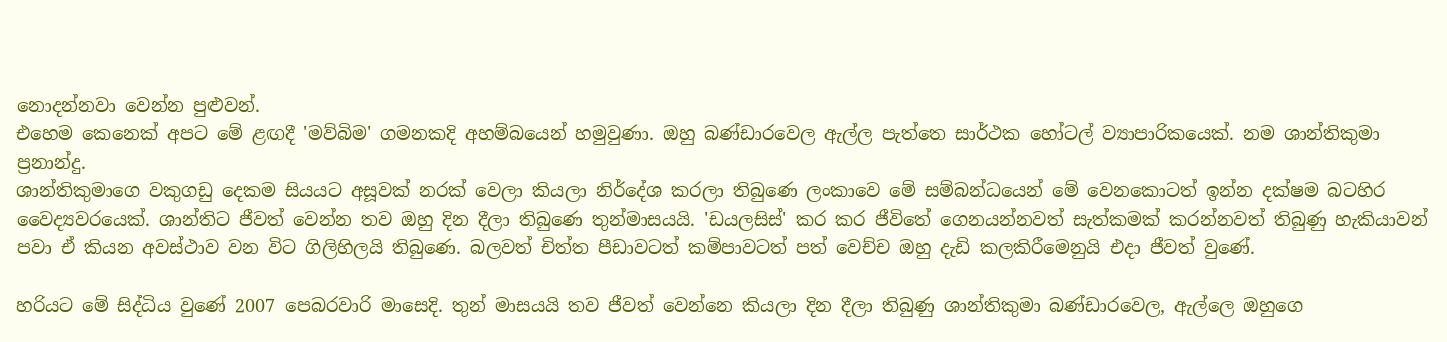නොදන්නවා වෙන්න පුළුවන්.
එහෙම කෙනෙක් අපට මේ ළඟදී 'මව්බිම' ගමනකදි අහම්බයෙන් හමුවුණා. ඔහු බණ්ඩාරවෙල ඇල්ල පැත්තෙ සාර්ථක හෝටල් ව්‍යාපාරිකයෙක්. නම ශාන්තිකුමා ප්‍රනාන්දු.
ශාන්තිකුමාගෙ වකුගඩු දෙකම සියයට අසූවක් නරක් වෙලා කියලා නිර්දේශ කරලා තිබුණෙ ලංකාවෙ මේ සම්බන්ධයෙන් මේ වෙනකොටත් ඉන්න දක්ෂම බටහිර වෛද්‍යවරයෙක්. ශාන්තිට ජීවත් වෙන්න තව ඔහු දින දීලා තිබුණෙ තුන්මාසයයි. 'ඩයලසිස්' කර කර ජීවිතේ ගෙනයන්නවත් සැත්කමක් කරන්නවත් තිබුණු හැකියාවන් පවා ඒ කියන අවස්ථාව වන විට ගිලිහිලයි තිබුණෙ. බලවත් චිත්ත පීඩාවටත් කම්පාවටත් පත් වෙච්ච ඔහු දැඩි කලකිරීමෙනුයි එදා ජීවත් වුණේ.

හරියට මේ සිද්ධිය වුණේ 2007 පෙබරවාරි මාසෙදි. තුන් මාසයයි තව ජීවත් වෙන්නෙ කියලා දින දීලා තිබුණු ශාන්තිකුමා බණ්ඩාරවෙල, ඇල්ලෙ ඔහුගෙ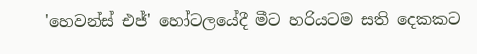'හෙවන්ස් එජ්' හෝටලයේදී මීට හරියටම සති දෙකකට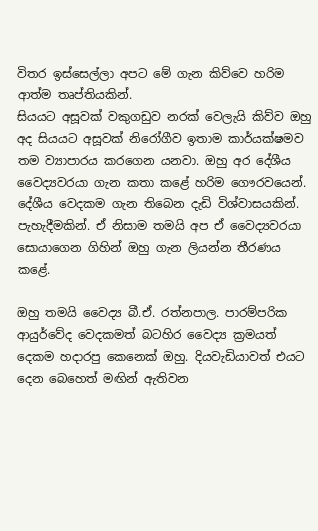විතර ඉස්සෙල්ලා අපට මේ ගැන කිව්වෙ හරිම ආත්ම තෘප්තියකින්.
සියයට අසූවක් වකුගඩුව නරක් වෙලැයි කිව්ව ඔහු අද සියයට අසූවක් නිරෝගීව ඉතාම කාර්යක්ෂමව තම ව්‍යාපාරය කරගෙන යනවා. ඔහු අර දේශීය වෛද්‍යවරයා ගැන කතා කළේ හරිම ගෞරවයෙන්. දේශීය වෙදකම ගැන තිබෙන දැඩි විශ්වාසයකින්. පැහැදීමකින්. ඒ නිසාම තමයි අප ඒ වෛද්‍යවරයා සොයාගෙන ගිහින් ඔහු ගැන ලියන්න තීරණය කළේ.

ඔහු තමයි වෛද්‍ය බී.ඒ. රත්නපාල. පාරම්පරික ආයුර්වේද වෙදකමත් බටහිර වෛද්‍ය ක්‍රමයත් දෙකම හදාරපු කෙනෙක් ඔහු. දියවැඩියාවත් එයට දෙන බෙහෙත් මඟින් ඇතිවන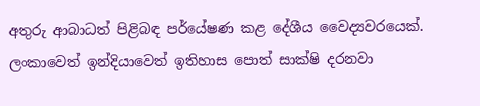අතුරු ආබාධත් පිළිබඳ පර්යේෂණ කළ දේශීය වෛද්‍යවරයෙක්.
ලංකාවෙත් ඉන්දියාවෙත් ඉතිහාස පොත් සාක්ෂි දරනවා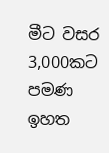මීට වසර 3,000කට පමණ ඉහත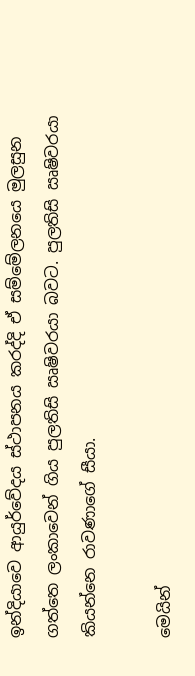ඉන්දියාවෙ ආයුර්වේදය ස්ථාපනය කරද්දි ඒ සම්මේලනයෙ මුලසුන ගත්තෙ ලංකාවෙන් ගිය පුලතිසි ඍෂිවරයා බවට. පුලතිසි ඍෂිවරයා කියන්නෙ රාවණාගේ සීයා.

මෙයින්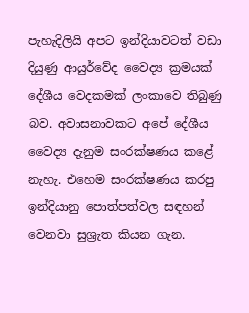පැහැදිලියි අපට ඉන්දියාවටත් වඩා දියුණු ආයුර්වේද වෛද්‍ය ක්‍රමයක් දේශීය වෙදකමක් ලංකාවෙ තිබුණු බව. අවාසනාවකට අපේ දේශීය වෛද්‍ය දැනුම සංරක්ෂණය කළේ නැහැ. එහෙම සංරක්ෂණය කරපු ඉන්දියානු පොත්පත්වල සඳහන් වෙනවා සුශ්‍රැත කියන ගැන.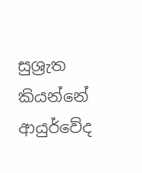සුශ්‍රැත කියන්නේ ආයුර්වේද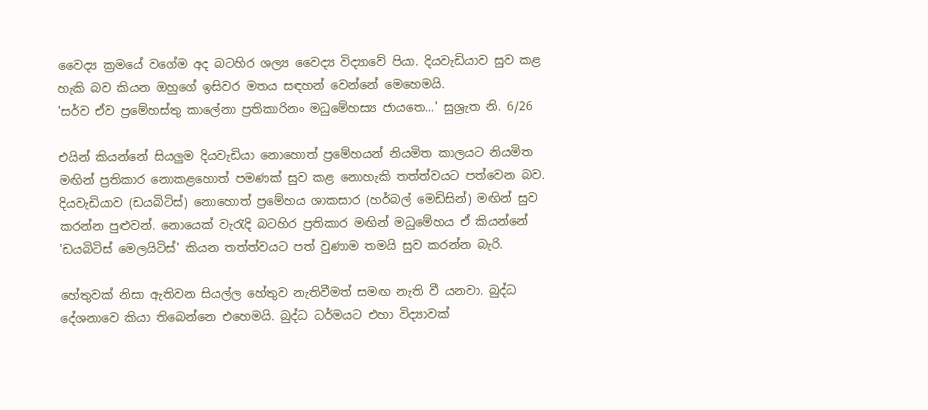වෛද්‍ය ක්‍රමයේ වගේම අද බටහිර ශල්‍ය වෛද්‍ය විද්‍යාවේ පියා. දියවැඩියාව සුව කළ හැකි බව කියන ඔහුගේ ඉසිවර මතය සඳහන් වෙන්නේ මෙහෙමයි.
'සර්ව ඒව ප්‍රමේහස්තු කාලේනා ප්‍රතිකාරිනං මධුමේහස්‍ය ජායතෙ...' සුශ්‍රැත නි. 6/26

එයින් කියන්නේ සියලුම දියවැඩියා නොහොත් ප්‍රමේහයන් නියමිත කාලයට නියමිත මඟින් ප්‍රතිකාර නොකළහොත් පමණක් සුව කළ නොහැකි තත්ත්වයට පත්වෙන බව.
දියවැඩියාව (ඩයබිටිස්) නොහොත් ප්‍රමේහය ශාකසාර (හර්බල් මෙඩිසින්) මඟින් සුව කරන්න පුළුවන්. නොයෙක් වැරැදි බටහිර ප්‍රතිකාර මඟින් මධුමේහය ඒ කියන්නේ 'ඩයබිටිස් මෙලයිටිස්' කියන තත්ත්වයට පත් වුණාම තමයි සුව කරන්න බැරි.

හේතුවක් නිසා ඇතිවන සියල්ල හේතුව නැතිවීමත් සමඟ නැති වී යනවා. බුද්ධ දේශනාවෙ කියා තිබෙන්නෙ එහෙමයි. බුද්ධ ධර්මයට එහා විද්‍යාවක්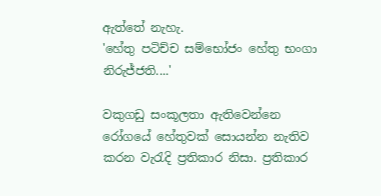ඇත්තේ නැහැ.
'හේතු පටිච්ච සම්භෝජං හේතු භංගා නිරුජ්ජති....'

වකුගඩු සංකූලතා ඇතිවෙන්නෙ රෝගයේ හේතුවක් සොයන්න නැතිව කරන වැරැදි ප්‍රතිකාර නිසා. ප්‍රතිකාර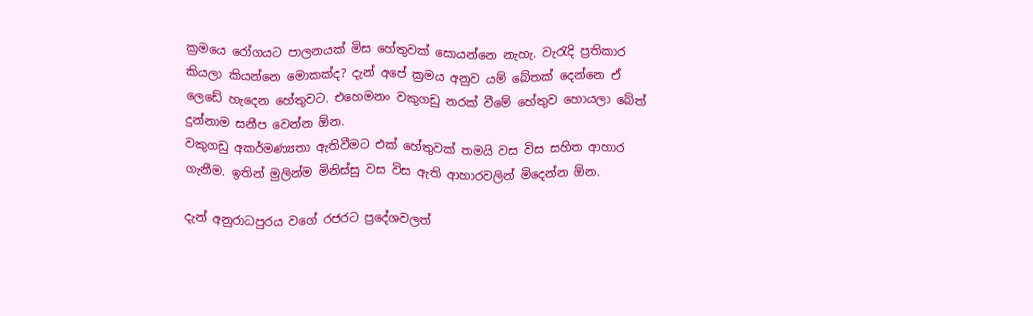ක්‍රමයෙ රෝගයට පාලනයක් මිස හේතුවක් සොයන්නෙ නැහැ. වැරැදි ප්‍රතිකාර කියලා කියන්නෙ මොකක්ද? දැන් අපේ ක්‍රමය අනුව යම් බේතක් දෙන්නෙ ඒ ලෙඩේ හැදෙන හේතුවට. එහෙමනං වකුගඩු නරක් වීමේ හේතුව හොයලා බේත් දුන්නාම සනීප වෙන්න ඕන.
වකුගඩු අකර්මණ්‍යතා ඇතිවීමට එක් හේතුවක් තමයි වස විස සහිත ආහාර ගැනීම. ඉතින් මුලින්ම මිනිස්සු වස විස ඇති ආහාරවලින් මිදෙන්න ඕන.

දැන් අනුරාධපුරය වගේ රජරට ප්‍රදේශවලත්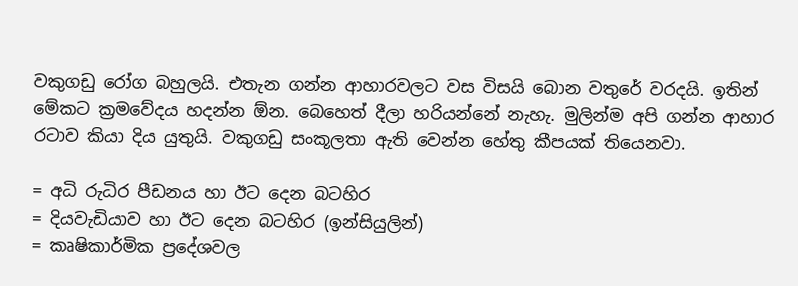වකුගඩු රෝග බහුලයි. එතැන ගන්න ආහාරවලට වස විසයි බොන වතුරේ වරදයි. ඉතින් මේකට ක්‍රමවේදය හදන්න ඕන. බෙහෙත් දීලා හරියන්නේ නැහැ. මුලින්ම අපි ගන්න ආහාර රටාව කියා දිය යුතුයි. වකුගඩු සංකූලතා ඇති වෙන්න හේතු කීපයක් තියෙනවා.

= අධි රුධිර පීඩනය හා ඊට දෙන බටහිර
= දියවැඩියාව හා ඊට දෙන බටහිර (ඉන්සියුලින්)
= කෘෂිකාර්මික ප්‍රදේශවල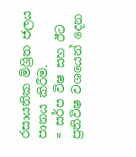රසායනික මිශ්‍රිත ජලය පානය කිරීම.
= සර්ප විෂ සහ ඊට ප්‍රතිවිෂ වශයෙන් දෙන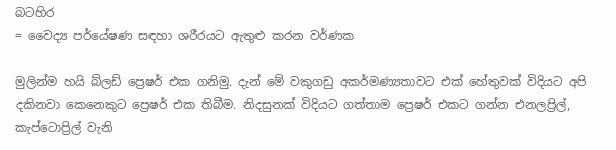බටහිර
= වෛද්‍ය පර්යේෂණ සඳහා ශරීරයට ඇතුළු කරන වර්ණක

මුලින්ම හයි බ්ලඩ් ප්‍රෙෂර් එක ගනිමු. දැන් මේ වකුගඩු අකර්මණ්‍යතාවට එක් හේතුවක් විදියට අපි දකිනවා කෙනෙකුට ප්‍රෙෂර් එක තිබීම. නිදසුනක් විදියට ගත්තාම ප්‍රෙෂර් එකට ගන්න එනලප්‍රිල්, කැප්ටොප්‍රිල් වැනි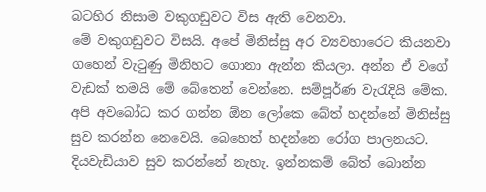බටහිර නිසාම වකුගඩුවට විස ඇති වෙනවා.
මේ වකුගඩුවට විසයි. අපේ මිනිස්සු අර ව්‍යවහාරෙට කියනවා ගහෙන් වැටුණු මිනිහට ගොනා ඇන්න කියලා. අන්න ඒ වගේ වැඩක් තමයි මේ බේතෙන් වෙන්නෙ. සම්පූර්ණ වැරැදියි මේක. අපි අවබෝධ කර ගන්න ඕන ලෝකෙ බේත් හදන්නේ මිනිස්සු සුව කරන්න නෙවෙයි. බෙහෙත් හදන්නෙ රෝග පාලනයට. දියවැඩියාව සුව කරන්නේ නැහැ. ඉන්නකම් බේත් බොන්න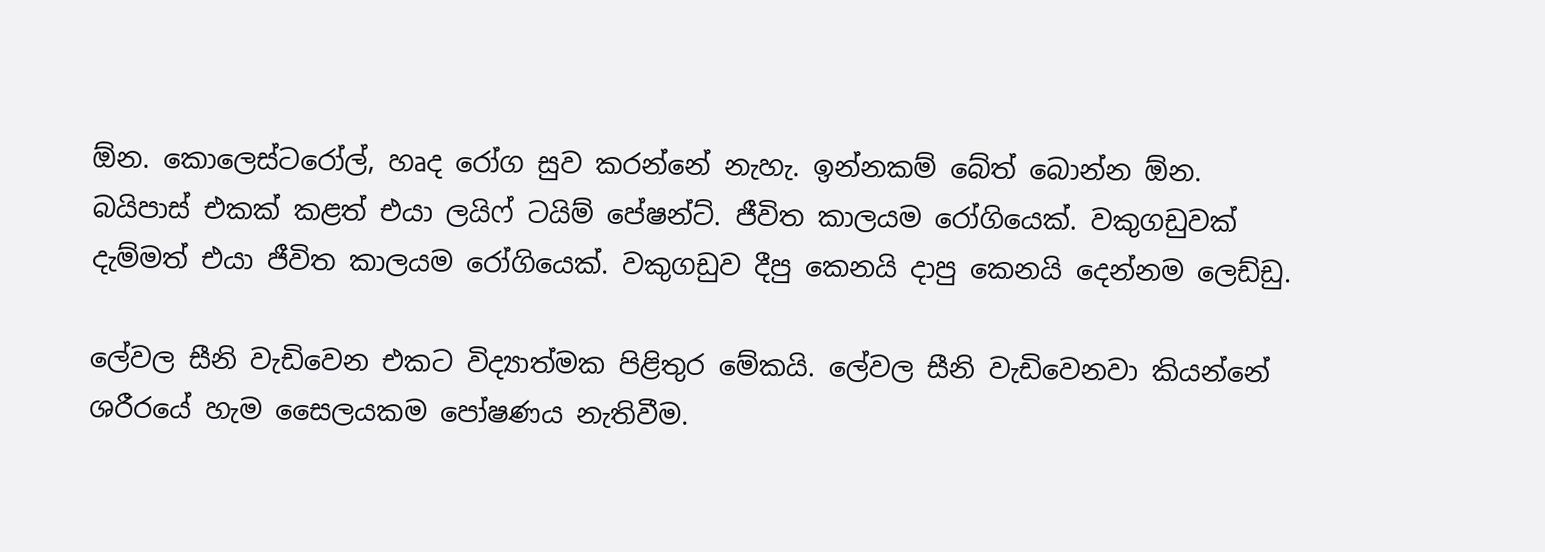ඕන. කොලෙස්ටරෝල්, හෘද රෝග සුව කරන්නේ නැහැ. ඉන්නකම් බේත් බොන්න ඕන. බයිපාස් එකක් කළත් එයා ලයිෆ් ටයිම් පේෂන්ට්. ජීවිත කාලයම රෝගියෙක්. වකුගඩුවක් දැම්මත් එයා ජීවිත කාලයම රෝගියෙක්. වකුගඩුව දීපු කෙනයි දාපු කෙනයි දෙන්නම ලෙඩ්ඩු.

ලේවල සීනි වැඩිවෙන එකට විද්‍යාත්මක පිළිතුර මේකයි. ලේවල සීනි වැඩිවෙනවා කියන්නේ ශරීරයේ හැම සෛලයකම පෝෂණය නැතිවීම.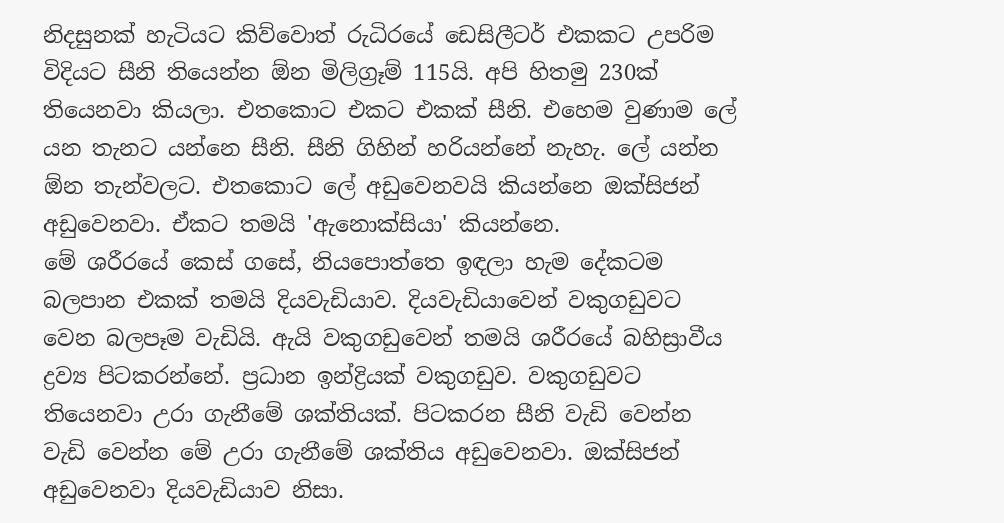නිදසුනක් හැටියට කිව්වොත් රුධිරයේ ඩෙසිලීටර් එකකට උපරිම විදියට සීනි තියෙන්න ඕන මිලිග්‍රෑම් 115යි. අපි හිතමු 230ක් තියෙනවා කියලා. එතකොට එකට එකක් සීනි. එහෙම වුණාම ලේ යන තැනට යන්නෙ සීනි. සීනි ගිහින් හරියන්නේ නැහැ. ලේ යන්න ඕන තැන්වලට. එතකොට ලේ අඩුවෙනවයි කියන්නෙ ඔක්සිජන් අඩුවෙනවා. ඒකට තමයි 'ඇනොක්සියා' කියන්නෙ.
මේ ශරීරයේ කෙස් ගසේ, නියපොත්තෙ ඉඳලා හැම දේකටම බලපාන එකක් තමයි දියවැඩියාව. දියවැඩියාවෙන් වකුගඩුවට වෙන බලපෑම වැඩියි. ඇයි වකුගඩුවෙන් තමයි ශරීරයේ බහිස්‍රාවීය ද්‍රව්‍ය පිටකරන්නේ. ප්‍රධාන ඉන්ද්‍රියක් වකුගඩුව. වකුගඩුවට තියෙනවා උරා ගැනීමේ ශක්තියක්. පිටකරන සීනි වැඩි වෙන්න වැඩි වෙන්න මේ උරා ගැනීමේ ශක්තිය අඩුවෙනවා. ඔක්සිජන් අඩුවෙනවා දියවැඩියාව නිසා.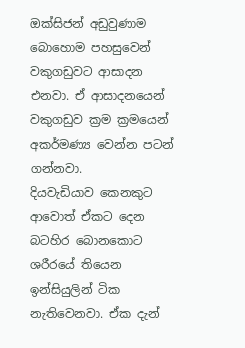ඔක්සිජන් අඩුවුණාම බොහොම පහසුවෙන් වකුගඩුවට ආසාදන එනවා. ඒ ආසාදනයෙන් වකුගඩුව ක්‍රම ක්‍රමයෙන් අකර්මණ්‍ය වෙන්න පටන් ගන්නවා.
දියවැඩියාව කෙනකුට ආවොත් ඒකට දෙන බටහිර බොනකොට ශරීරයේ තියෙන ඉන්සියුලින් ටික නැතිවෙනවා. ඒක දැන්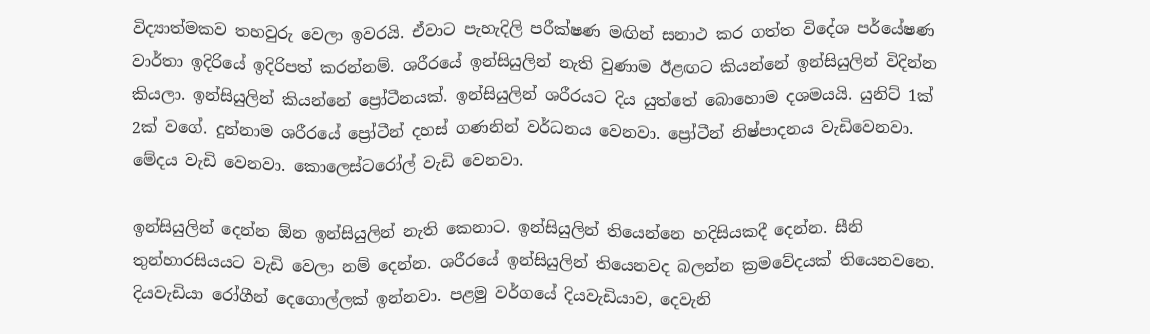විද්‍යාත්මකව තහවුරු වෙලා ඉවරයි. ඒවාට පැහැදිලි පරීක්ෂණ මඟින් සනාථ කර ගත්ත විදේශ පර්යේෂණ වාර්තා ඉදිරියේ ඉදිරිපත් කරන්නම්. ශරීරයේ ඉන්සියුලින් නැති වුණාම ඊළඟට කියන්නේ ඉන්සියුලින් විදින්න කියලා. ඉන්සියුලින් කියන්නේ ප්‍රෝටීනයක්. ඉන්සියුලින් ශරීරයට දිය යුත්තේ බොහොම දශමයයි. යුනිට් 1ක් 2ක් වගේ. දුන්නාම ශරීරයේ ප්‍රෝටීන් දහස් ගණනින් වර්ධනය වෙනවා. ප්‍රෝටීන් නිෂ්පාදනය වැඩිවෙනවා. මේදය වැඩි වෙනවා. කොලෙස්ටරෝල් වැඩි වෙනවා.

ඉන්සියුලින් දෙන්න ඕන ඉන්සියුලින් නැති කෙනාට. ඉන්සියුලින් තියෙන්නෙ හදිසියකදී දෙන්න. සීනි තුන්හාරසියයට වැඩි වෙලා නම් දෙන්න. ශරීරයේ ඉන්සියුලින් තියෙනවද බලන්න ක්‍රමවේදයක් තියෙනවනෙ.
දියවැඩියා රෝගීන් දෙගොල්ලක් ඉන්නවා. පළමු වර්ගයේ දියවැඩියාව, දෙවැනි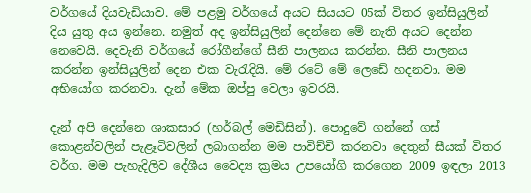වර්ගයේ දියවැඩියාව. මේ පළමු වර්ගයේ අයට සියයට 05ක් විතර ඉන්සියුලින් දිය යුතු අය ඉන්නෙ. නමුත් අද ඉන්සියුලින් දෙන්නෙ මේ නැති අයට දෙන්න නෙවෙයි. දෙවැනි වර්ගයේ රෝගීන්ගේ සීනි පාලනය කරන්න. සීනි පාලනය කරන්න ඉන්සියුලින් දෙන එක වැරැදියි. මේ රටේ මේ ලෙඩේ හදනවා. මම අභියෝග කරනවා. දැන් මේක ඔප්පු වෙලා ඉවරයි.

දැන් අපි දෙන්නෙ ශාකසාර (හර්බල් මෙඩිසින්). පොදුවේ ගන්නේ ගස් කොළන්වලින් පැළෑටිවලින් ලබාගන්න මම පාවිච්චි කරනවා දෙතුන් සීයක් විතර වර්ග. මම පැහැදිලිව දේශීය වෛද්‍ය ක්‍රමය උපයෝගි කරගෙන 2009 ඉඳලා 2013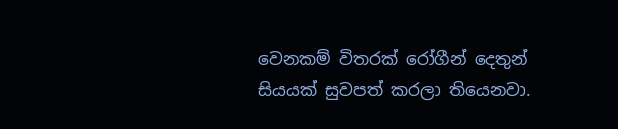වෙනකම් විතරක් රෝගීන් දෙතුන් සියයක් සුවපත් කරලා තියෙනවා.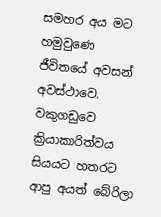සමහර අය මට හමුවුණෙ ජීවිතයේ අවසන් අවස්ථාවෙ. වකුගඩුවෙ ක්‍රියාකාරිත්වය සියයට හතරට ආපු අයත් බේරිලා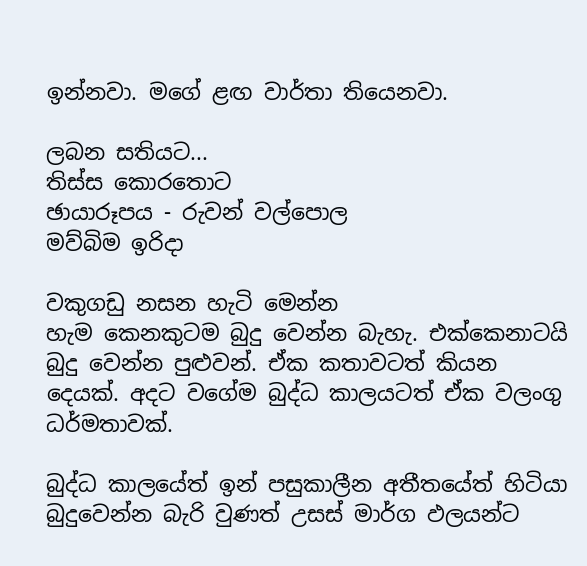ඉන්නවා. මගේ ළඟ වාර්තා තියෙනවා.

ලබන සතියට...
තිස්ස කොරතොට
ඡායාරූපය - රුවන් වල්පොල
මව්බිම ඉරිදා

වකුගඩු නසන හැටි මෙන්න
හැම කෙනකුටම බුදු වෙන්න බැහැ. එක්කෙනාටයි බුදු වෙන්න පුළුවන්. ඒක කතාවටත් කියන දෙයක්. අදට වගේම බුද්ධ කාලයටත් ඒක වලංගු ධර්මතාවක්.

බුද්ධ කාලයේත් ඉන් පසුකාලීන අතීතයේත් හිටියා බුදුවෙන්න බැරි වුණත් උසස් මාර්ග ඵලයන්ට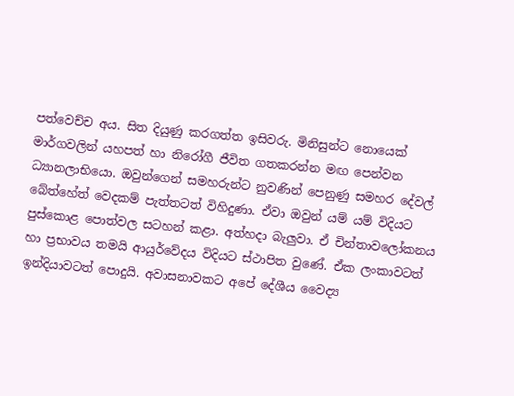පත්වෙච්ච අය. සිත දියුණු කරගත්ත ඉසිවරු. මිනිසුන්ට නොයෙක් මාර්ගවලින් යහපත් හා නිරෝගී ජීවිත ගතකරන්න මඟ පෙන්වන ධ්‍යානලාභියො. ඔවුන්ගෙන් සමහරුන්ට නුවණින් පෙනුණු සමහර දේවල් බේත්හේත් වෙදකම් පැත්තටත් විහිදුණා. ඒවා ඔවුන් යම් යම් විදියට පුස්කොළ පොත්වල සටහන් කළා. අත්හදා බැලුවා. ඒ චින්තාවලෝකනය හා ප්‍රභාවය තමයි ආයුර්වේදය විදියට ස්ථාපිත වුණේ. ඒක ලංකාවටත් ඉන්දියාවටත් පොදුයි. අවාසනාවකට අපේ දේශීය වෛද්‍ය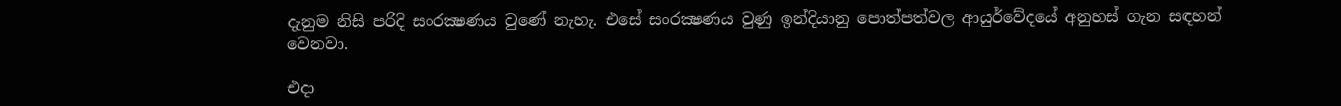දැනුම නිසි පරිදි සංරක්‍ෂණය වුණේ නැහැ. එසේ සංරක්‍ෂණය වුණු ඉන්දියානු පොත්පත්වල ආයුර්වේදයේ අනුහස් ගැන සඳහන් වෙනවා.

එදා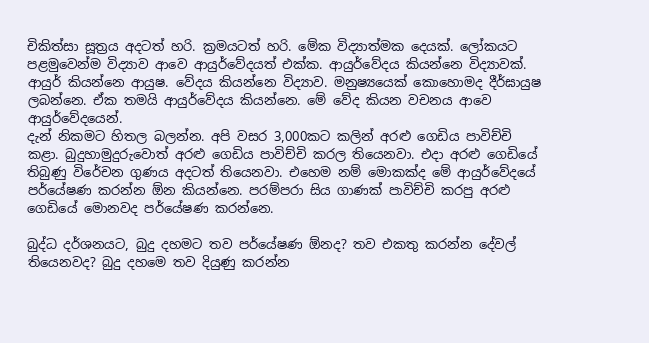චිකිත්සා සූත්‍රය අදටත් හරි. ක්‍රමයටත් හරි. මේක විද්‍යාත්මක දෙයක්. ලෝකයට පළමුවෙන්ම විද්‍යාව ආවෙ ආයුර්වේදයත් එක්ක. ආයුර්වේදය කියන්නෙ විද්‍යාවක්. ආයුර් කියන්නෙ ආයුෂ. වේදය කියන්නෙ විද්‍යාව. මනුෂ්‍යයෙක් කොහොමද දීර්ඝායුෂ ලබන්නෙ. ඒක තමයි ආයුර්වේදය කියන්නෙ. මේ වේද කියන වචනය ආවෙ ආයුර්වේදයෙන්.
දැන් නිකමට හිතල බලන්න. අපි වසර 3,000කට කලින් අරළු ගෙඩිය පාවිච්චි කළා. බුදුහාමුදුරුවොත් අරළු ගෙඩිය පාවිච්චි කරල තියෙනවා. එදා අරළු ගෙඩියේ තිබුණු විරේචන ගුණය අදටත් තියෙනවා. එහෙම නම් මොකක්ද මේ ආයුර්වේදයේ පර්යේෂණ කරන්න ඕන කියන්නෙ. පරම්පරා සිය ගාණක් පාවිච්චි කරපු අරළු ගෙඩියේ මොනවද පර්යේෂණ කරන්නෙ.

බුද්ධ දර්ශනයට, බුදු දහමට තව පර්යේෂණ ඕනද? තව එකතු කරන්න දේවල් තියෙනවද? බුදු දහමෙ තව දියුණු කරන්න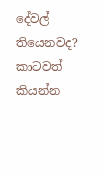දේවල් තියෙනවද? කාටවත් කියන්න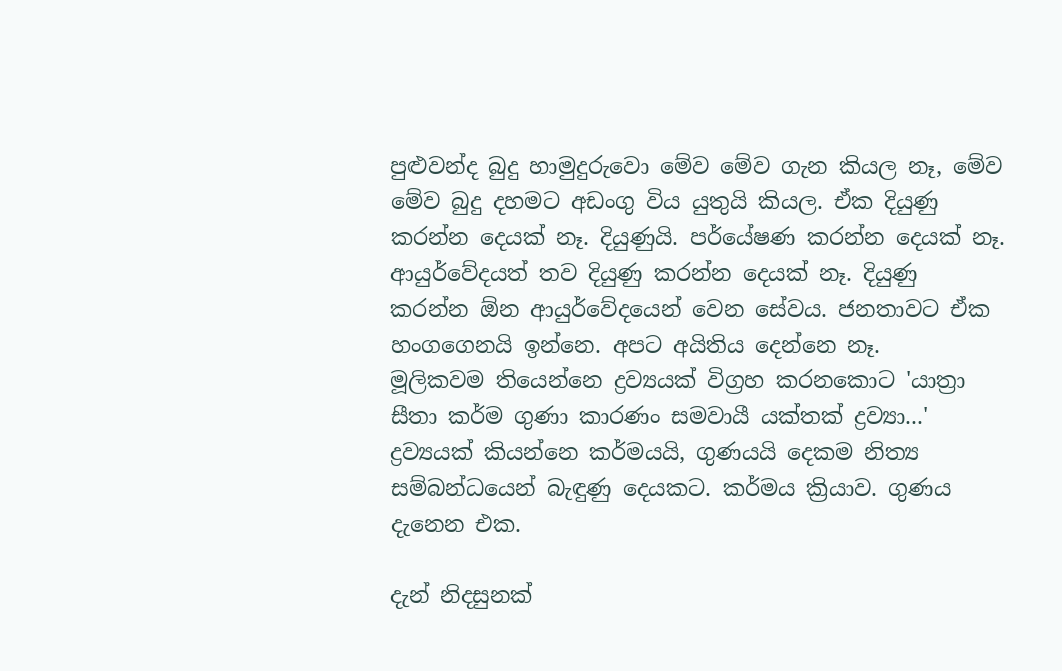පුළුවන්ද බුදු හාමුදුරුවො මේව මේව ගැන කියල නෑ, මේව මේව බුදු දහමට අඩංගු විය යුතුයි කියල. ඒක දියුණු කරන්න දෙයක් නෑ. දියුණුයි. පර්යේෂණ කරන්න දෙයක් නෑ. ආයුර්වේදයත් තව දියුණු කරන්න දෙයක් නෑ. දියුණු කරන්න ඕන ආයුර්වේදයෙන් වෙන සේවය. ජනතාවට ඒක හංගගෙනයි ඉන්නෙ. අපට අයිතිය දෙන්නෙ නෑ.
මූලිකවම තියෙන්නෙ ද්‍රව්‍යයක් විග්‍රහ කරනකොට 'යාත්‍රා සීතා කර්ම ගුණා කාරණං සමවායී යක්තක් ද්‍රව්‍යා...' ද්‍රව්‍යයක් කියන්නෙ කර්මයයි, ගුණයයි දෙකම නිත්‍ය සම්බන්ධයෙන් බැඳුණු දෙයකට. කර්මය ක්‍රියාව. ගුණය දැනෙන එක.

දැන් නිදසුනක්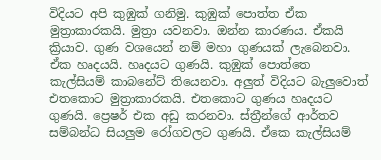විදියට අපි කුඹුක් ගනිමු. කුඹුක් පොත්ත ඒක මුත්‍රාකාරකයි. මුත්‍රා යවනවා. ඔන්න කාරණය. ඒකයි ක්‍රියාව. ගුණ වශයෙන් නම් මහා ගුණයක් ලැබෙනවා. ඒක හෘදයයි. හෘදයට ගුණයි. කුඹුක් පොත්තෙ කැල්සියම් කාබනේට් තියෙනවා. අලුත් විදියට බැලුවොත් එතකොට මුත්‍රාකාරකයි. එතකොට ගුණය හෘදයට ගුණයි. ප්‍රෙෂර් එක අඩු කරනවා. ස්ත්‍රීන්ගේ ආර්තව සම්බන්ධ සියලුම රෝගවලට ගුණයි. ඒකෙ කැල්සියම්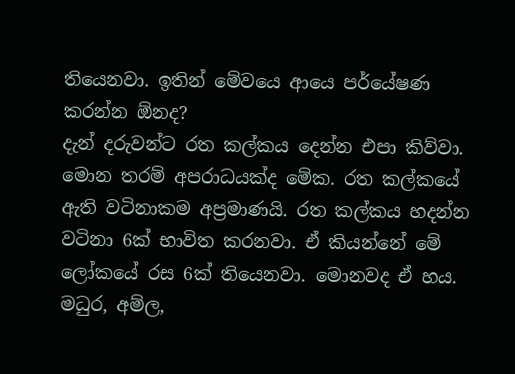තියෙනවා. ඉතින් මේවයෙ ආයෙ පර්යේෂණ කරන්න ඕනද?
දැන් දරුවන්ට රත කල්කය දෙන්න එපා කිව්වා. මොන තරම් අපරාධයක්ද මේක. රත කල්කයේ ඇති වටිනාකම අප්‍රමාණයි. රත කල්කය හදන්න වටිනා 6ක් භාවිත කරනවා. ඒ කියන්නේ මේ ලෝකයේ රස 6ක් තියෙනවා. මොනවද ඒ හය. මධුර, අම්ල,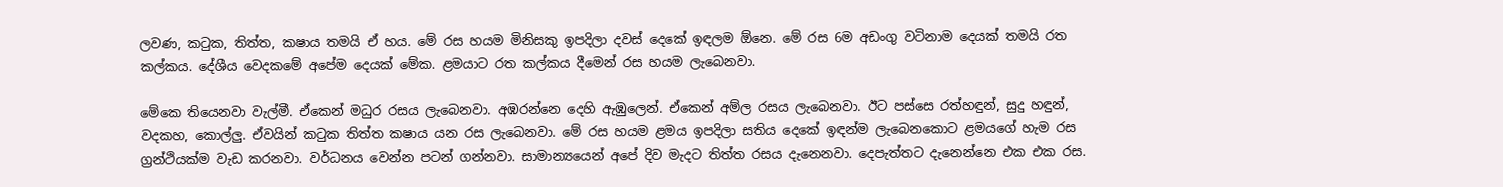ලවණ, කටුක, තිත්ත, කෂාය තමයි ඒ හය. මේ රස හයම මිනිසකු ඉපදිලා දවස් දෙකේ ඉඳලම ඕනෙ. මේ රස 6ම අඩංගු වටිනාම දෙයක් තමයි රත කල්කය. දේශීය වෙදකමේ අපේම දෙයක් මේක. ළමයාට රත කල්කය දීමෙන් රස හයම ලැබෙනවා.

මේකෙ තියෙනවා වැල්මී. ඒකෙන් මධුර රසය ලැබෙනවා. අඹරන්නෙ දෙහි ඇඹුලෙන්. ඒකෙන් අම්ල රසය ලැබෙනවා. ඊට පස්සෙ රත්හඳුන්, සුදු හඳුන්, වදකහ, කොල්ලු. ඒවයින් කටුක තිත්ත කෂාය යන රස ලැබෙනවා. මේ රස හයම ළමය ඉපදිලා සතිය දෙකේ ඉඳන්ම ලැබෙනකොට ළමයගේ හැම රස ග්‍රන්ථියක්ම වැඩ කරනවා. වර්ධනය වෙන්න පටන් ගන්නවා. සාමාන්‍යයෙන් අපේ දිව මැදට තිත්ත රසය දැනෙනවා. දෙපැත්තට දැනෙන්නෙ එක එක රස.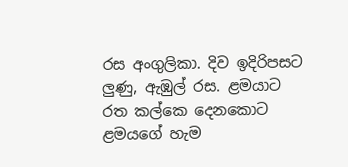රස අංගුලිකා. දිව ඉදිරිපසට ලුණු, ඇඹුල් රස. ළමයාට රත කල්කෙ දෙනකොට ළමයගේ හැම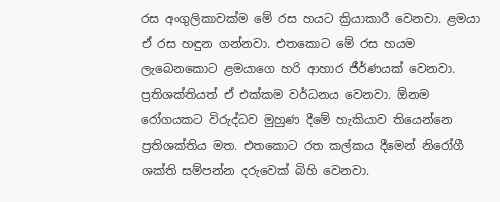රස අංගුලිකාවක්ම මේ රස හයට ක්‍රියාකාරී වෙනවා. ළමයා ඒ රස හඳුන ගන්නවා. එතකොට මේ රස හයම ලැබෙනකොට ළමයාගෙ හරි ආහාර ජීර්ණයක් වෙනවා. ප්‍රතිශක්තියත් ඒ එක්කම වර්ධනය වෙනවා. ඕනම රෝගයකට විරුද්ධව මුහුණ දීමේ හැකියාව තියෙන්නෙ ප්‍රතිශක්තිය මත. එතකොට රත කල්කය දීමෙන් නිරෝගී ශක්ති සම්පන්න දරුවෙක් බිහි වෙනවා.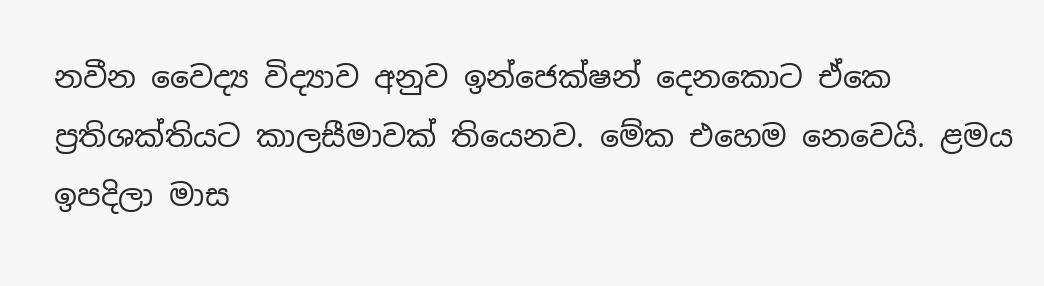නවීන වෛද්‍ය විද්‍යාව අනුව ඉන්ජෙක්ෂන් දෙනකොට ඒකෙ ප්‍රතිශක්තියට කාලසීමාවක් තියෙනව. මේක එහෙම නෙවෙයි. ළමය ඉපදිලා මාස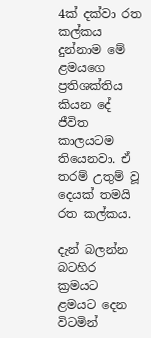4ක් දක්වා රත කල්කය දුන්නාම මේ ළමයගෙ ප්‍රතිශක්තිය කියන දේ ජීවිත කාලයටම තියෙනවා. ඒ තරම් උතුම් වූ දෙයක් තමයි රත කල්කය.

දැන් බලන්න බටහිර ක්‍රමයට ළමයට දෙන විටමින්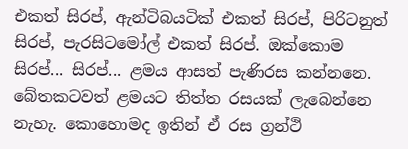එකත් සිරප්, ඇන්ටිබයටික් එකත් සිරප්, පිරිටනුත් සිරප්, පැරසිටමෝල් එකත් සිරප්. ඔක්කොම සිරප්... සිරප්... ළමය ආසත් පැණිරස කන්නනෙ. බේතකටවත් ළමයට තිත්ත රසයක් ලැබෙන්නෙ නැහැ. කොහොමද ඉතින් ඒ රස ග්‍රන්ථි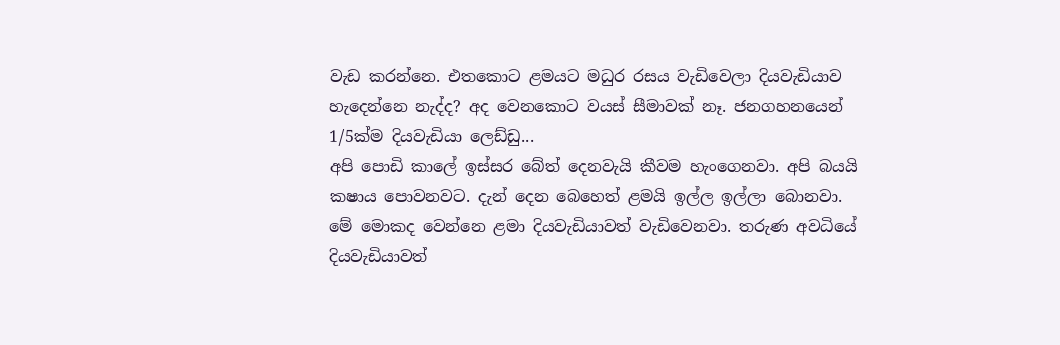වැඩ කරන්නෙ. එතකොට ළමයට මධුර රසය වැඩිවෙලා දියවැඩියාව හැදෙන්නෙ නැද්ද? අද වෙනකොට වයස් සීමාවක් නෑ. ජනගහනයෙන් 1/5ක්ම දියවැඩියා ලෙඩ්ඩු...
අපි පොඩි කාලේ ඉස්සර බේත් දෙනවැයි කීවම හැංගෙනවා. අපි බයයි කෂාය පොවනවට. දැන් දෙන බෙහෙත් ළමයි ඉල්ල ඉල්ලා බොනවා. මේ මොකද වෙන්නෙ ළමා දියවැඩියාවත් වැඩිවෙනවා. තරුණ අවධියේ දියවැඩියාවත්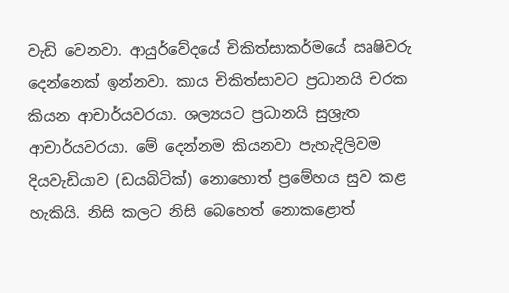වැඩි වෙනවා. ආයුර්වේදයේ චිකිත්සාකර්මයේ ඍෂිවරු දෙන්නෙක් ඉන්නවා. කාය චිකිත්සාවට ප්‍රධානයි චරක කියන ආචාර්යවරයා. ශල්‍යයට ප්‍රධානයි සුශ්‍රැත ආචාර්යවරයා. මේ දෙන්නම කියනවා පැහැදිලිවම දියවැඩියාව (ඩයබිටික්) නොහොත් ප්‍රමේහය සුව කළ හැකියි. නිසි කලට නිසි බෙහෙත් නොකළොත්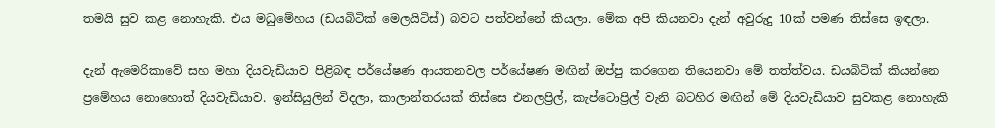තමයි සුව කළ නොහැකි. එය මධුමේහය (ඩයබිටික් මෙලයිටිස්) බවට පත්වන්නේ කියලා. මේක අපි කියනවා දැන් අවුරුදු 10ක් පමණ තිස්සෙ ඉඳලා.

දැන් ඇමෙරිකාවේ සහ මහා දියවැඩියාව පිළිබඳ පර්යේෂණ ආයතනවල පර්යේෂණ මඟින් ඔප්පු කරගෙන තියෙනවා මේ තත්ත්වය. ඩයබිටික් කියන්නෙ ප්‍රමේහය නොහොත් දියවැඩියාව. ඉන්සියුලින් විදලා, කාලාන්තරයක් තිස්සෙ එනලප්‍රිල්, කැප්ටොප්‍රිල් වැනි බටහිර මඟින් මේ දියවැඩියාව සුවකළ නොහැකි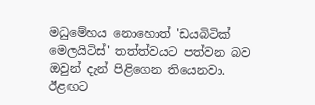මධුමේහය නොහොත් 'ඩයබිටික් මෙලයිටිස්' තත්ත්වයට පත්වන බව ඔවුන් දැන් පිළිගෙන තියෙනවා. ඊළඟට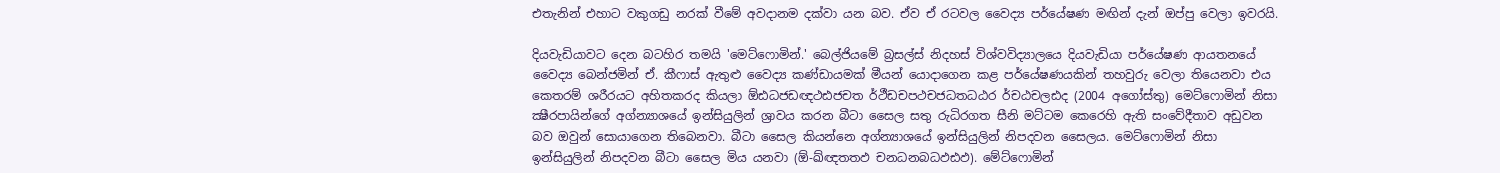එතැනින් එහාට වකුගඩු නරක් වීමේ අවදානම දක්වා යන බව. ඒව ඒ රටවල වෛද්‍ය පර්යේෂණ මඟින් දැන් ඔප්පු වෙලා ඉවරයි.

දියවැඩියාවට දෙන බටහිර තමයි 'මෙට්ෆොමින්.' බෙල්ජියමේ බ්‍රසල්ස් නිදහස් විශ්වවිද්‍යාලයෙ දියවැඩියා පර්යේෂණ ආයතනයේ වෛද්‍ය බෙන්ජමින් ඒ. කීෆාස් ඇතුළු වෛද්‍ය කණ්ඩායමක් මීයන් යොදාගෙන කළ පර්යේෂණයකින් තහවුරු වෙලා තියෙනවා එය කෙතරම් ශරීරයට අහිතකරද කියලා ඕඪධජඩඥථඪජචත ර්ථීඩචපථචජධතධඨර ර්චඨචලඪද (2004 අගෝස්තු) මෙට්ෆොමින් නිසා ක්‍ෂීරපායින්ගේ අග්න්‍යාශයේ ඉන්සියුලින් ශ්‍රාවය කරන බීටා සෛල සතු රුධිරගත සීනි මට්ටම කෙරෙහි ඇති සංවේදීතාව අඩුවන බව ඔවුන් සොයාගෙන තිබෙනවා. බීටා සෛල කියන්නෙ අග්න්‍යාශයේ ඉන්සියුලින් නිපදවන සෛලය. මෙට්ෆොමින් නිසා ඉන්සියුලින් නිපදවන බීටා සෛල මිය යනවා (ඕ-ඛ්ඥතතඵ චනධනබධඵඪඵ). මේට්ෆොමින්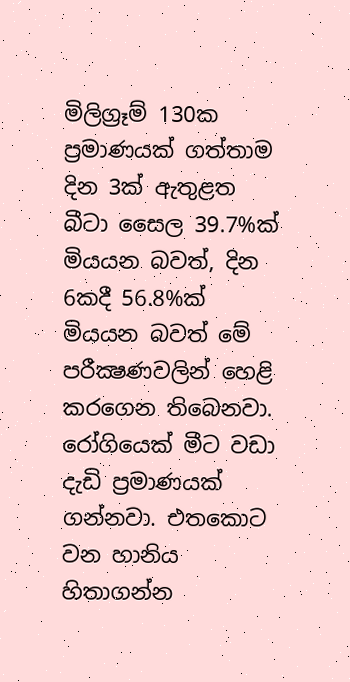මිලිග්‍රෑම් 130ක ප්‍රමාණයක් ගත්තාම දින 3ක් ඇතුළත බීටා සෛල 39.7%ක් මියයන බවත්, දින 6කදී 56.8%ක් මියයන බවත් මේ පරීක්‍ෂණවලින් හෙළි කරගෙන තිබෙනවා. රෝගියෙක් මීට වඩා දැඩි ප්‍රමාණයක් ගන්නවා. එතකොට වන හානිය හිතාගන්න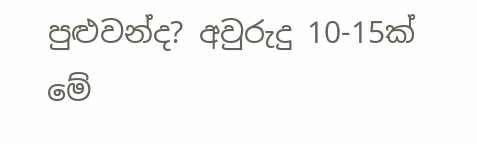පුළුවන්ද? අවුරුදු 10-15ක් මේ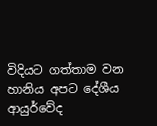විදියට ගත්තාම වන හානිය අපට දේශීය ආයුර්වේද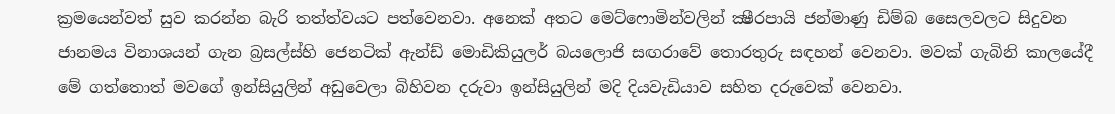ක්‍රමයෙන්වත් සුව කරන්න බැරි තත්ත්වයට පත්වෙනවා. අනෙක් අතට මෙට්ෆොමින්වලින් ක්‍ෂීරපායි ජන්මාණු ඩිම්බ සෛලවලට සිදුවන ජානමය විනාශයන් ගැන බ්‍රසල්ස්හි ජෙනටික් ඇන්ඩ් මොඩිකියුලර් බයලොජි සඟරාවේ තොරතුරු සඳහන් වෙනවා. මවක් ගැබිනි කාලයේදී මේ ගත්තොත් මවගේ ඉන්සියුලින් අඩුවෙලා බිහිවන දරුවා ඉන්සියුලින් මදි දියවැඩියාව සහිත දරුවෙක් වෙනවා.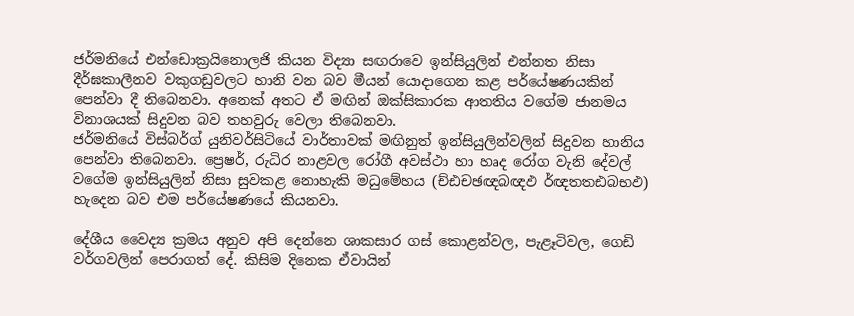ජර්මනියේ එන්ඩොක්‍රයිනොලජි කියන විද්‍යා සඟරාවෙ ඉන්සියුලින් එන්නත නිසා දීර්ඝකාලීනව වකුගඩුවලට හානි වන බව මීයන් යොදාගෙන කළ පර්යේෂණයකින් පෙන්වා දී තිබෙනවා. අනෙක් අතට ඒ මඟින් ඔක්සිකාරක ආතතිය වගේම ජානමය විනාශයක් සිදුවන බව තහවුරු වෙලා තිබෙනවා.
ජර්මනියේ විස්බර්ග් යුනිවර්සිටියේ වාර්තාවක් මඟිනුත් ඉන්සියුලින්වලින් සිදුවන හානිය පෙන්වා තිබෙනවා. ප්‍රෙෂර්, රුධිර නාළවල රෝගී අවස්ථා හා හෘද රෝග වැනි දේවල් වගේම ඉන්සියුලින් නිසා සුවකළ නොහැකි මධුමේහය (ච්ඪචඡඥබඥඵ ර්ඥතතඪබභඵ) හැදෙන බව එම පර්යේෂණයේ කියනවා.

දේශීය වෛද්‍ය ක්‍රමය අනුව අපි දෙන්නෙ ශාකසාර ගස් කොළන්වල, පැළෑටිවල, ගෙඩි වර්ගවලින් පෙරාගත් දේ. කිසිම දිනෙක ඒවායින්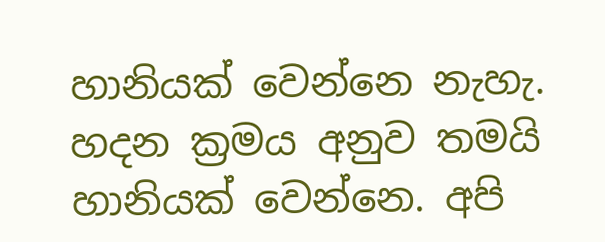හානියක් වෙන්නෙ නැහැ. හදන ක්‍රමය අනුව තමයි හානියක් වෙන්නෙ. අපි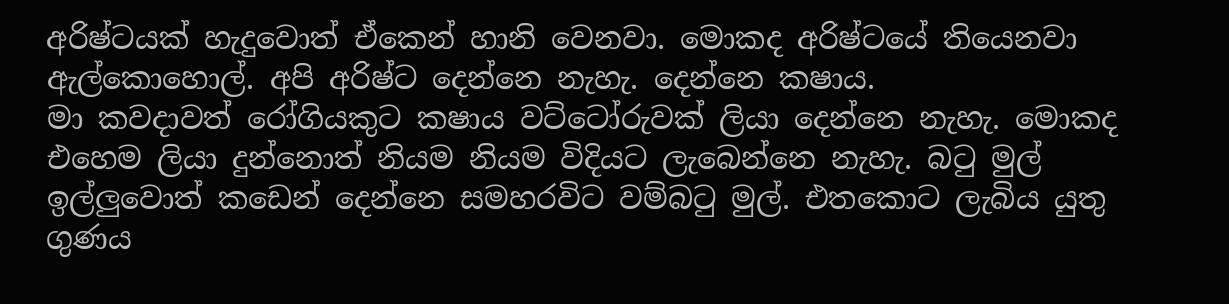අරිෂ්ටයක් හැදුවොත් ඒකෙන් හානි වෙනවා. මොකද අරිෂ්ටයේ තියෙනවා ඇල්කොහොල්. අපි අරිෂ්ට දෙන්නෙ නැහැ. දෙන්නෙ කෂාය.
මා කවදාවත් රෝගියකුට කෂාය වට්ටෝරුවක් ලියා දෙන්නෙ නැහැ. මොකද එහෙම ලියා දුන්නොත් නියම නියම විදියට ලැබෙන්නෙ නැහැ. බටු මුල් ඉල්ලුවොත් කඩෙන් දෙන්නෙ සමහරවිට වම්බටු මුල්. එතකොට ලැබිය යුතු ගුණය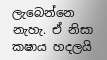ලැබෙන්නෙ නැහැ. ඒ නිසා කෂාය හදලයි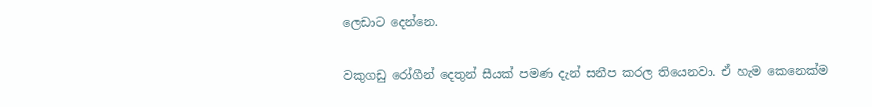ලෙඩාට දෙන්නෙ.

වකුගඩු රෝගීන් දෙතුන් සීයක් පමණ දැන් සනීප කරල තියෙනවා. ඒ හැම කෙනෙක්ම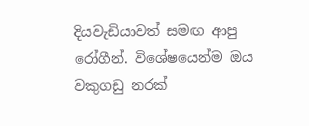දියවැඩියාවත් සමඟ ආපු රෝගීන්. විශේෂයෙන්ම ඔය වකුගඩු නරක්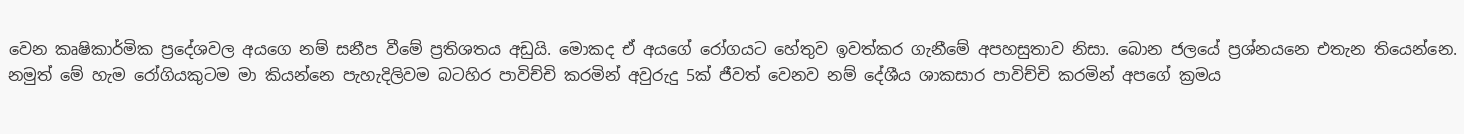වෙන කෘෂිකාර්මික ප්‍රදේශවල අයගෙ නම් සනීප වීමේ ප්‍රතිශතය අඩුයි. මොකද ඒ අයගේ රෝගයට හේතුව ඉවත්කර ගැනීමේ අපහසුතාව නිසා. බොන ජලයේ ප්‍රශ්නයනෙ එතැන තියෙන්නෙ.
නමුත් මේ හැම රෝගියකුටම මා කියන්නෙ පැහැදිලිවම බටහිර පාවිච්චි කරමින් අවුරුදු 5ක් ජීවත් වෙනව නම් දේශීය ශාකසාර පාවිච්චි කරමින් අපගේ ක්‍රමය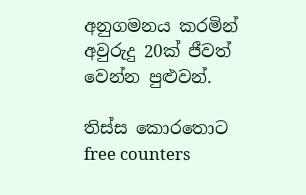අනුගමනය කරමින් අවුරුදු 20ක් ජීවත් වෙන්න පුළුවන්.

තිස්ස කොරතොට
free counters